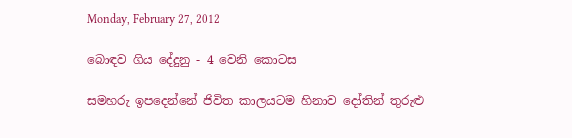Monday, February 27, 2012

බොඳව ගිය දේදුනු - 4 වෙනි කොටස

සමහරු ඉපදෙන්නේ ජිවිත කාලයටම හිනාව දෝතින් තුරුළු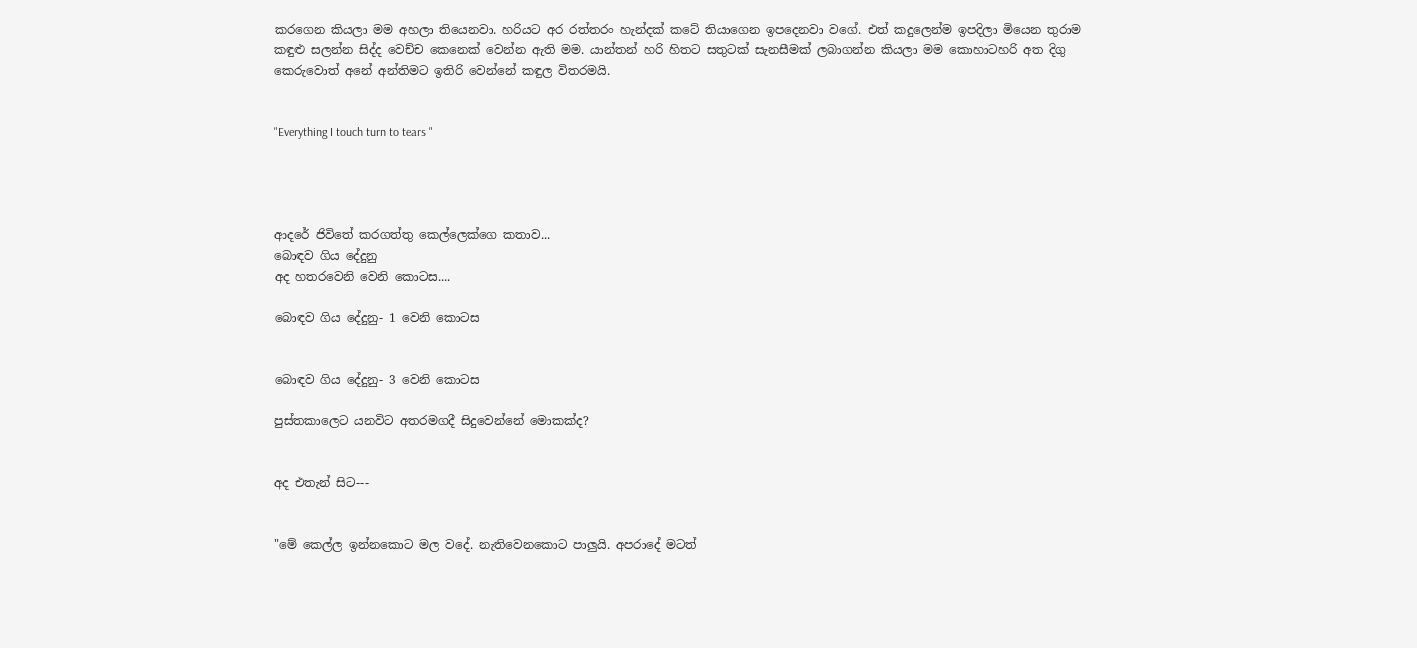කරගෙන කියලා මම අහලා තියෙනවා. හරියට අර රත්තරං හැන්දක් කටේ තියාගෙන ඉපදෙනවා වගේ. එත් කදුලෙන්ම ඉපදිලා මියෙන තුරාම කඳුළු සලන්න සිද්ද වෙච්ච කෙනෙක් වෙන්න ඇති මම. යාන්තන් හරි හිතට සතුටක් සැනසීමක් ලබාගන්න කියලා මම කොහාටහරි අත දිගු කෙරුවොත් අනේ අන්තිමට ඉතිරි වෙන්නේ කඳුල විතරමයි.


"Everything I touch turn to tears "




ආදරේ ජිවිතේ කරගත්තු කෙල්ලෙක්ගෙ කතාව...
බොඳව ගිය දේදුනු
අද හතරවෙනි වෙනි කොටස....

බොඳව ගිය දේදුනු- 1 වෙනි කොටස


බොඳව ගිය දේදුනු- 3 වෙනි කොටස

පුස්තකාලෙට යනවිට අතරමගදී සිදුවෙන්නේ මොකක්ද?


අද එතැන් සිට---


"මේ කෙල්ල ඉන්නකොට මල වදේ. නැතිවෙනකොට පාලුයි. අපරාදේ මටත්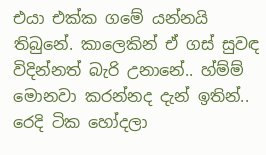එයා එක්ක ගමේ යන්නයි තිබුනේ. කාලෙකින් ඒ ගස් සුවඳ විදින්නත් බැරි උනානේ.. හ්ම්ම් මොනවා කරන්නද දැන් ඉතින්.. රෙදි ටික හෝදලා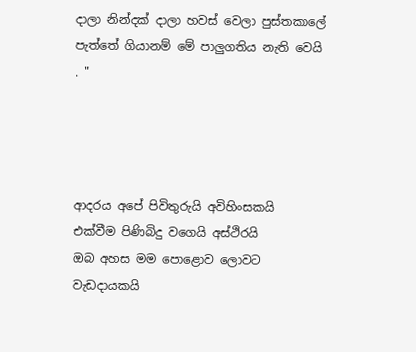දාලා නින්දක් දාලා හවස් වෙලා පුස්තකාලේ පැත්තේ ගියානම් මේ පාලුගතිය නැති වෙයි . "




ආදරය අපේ පිවිතුරුයි අවිහිංසකයි
එක්වීම පිණිබිදු වගෙයි අස්ථිරයි
ඔබ අහස මම පොළොව ලොවට වැඩදායකයි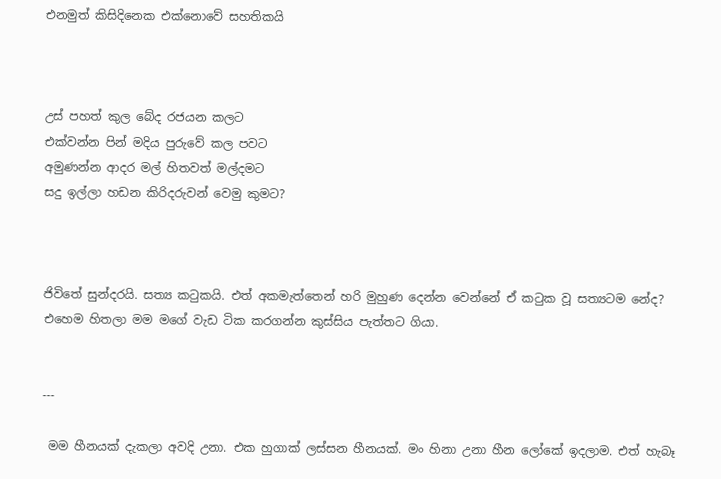එනමුත් කිසිදිනෙක එක්නොවේ සහතිකයි



උස් පහත් කුල බේද රජයන කලට
එක්වන්න පින් මදිය පුරුවේ කල පවට
අමුණන්න ආදර මල් හිතවත් මල්දමට
සදු ඉල්ලා හඩන කිරිදරුවන් වෙමු කුමට?



ජිවිතේ සුන්දරයි. සත්‍ය කටුකයි. එත් අකමැත්තෙන් හරි මුහුණ දෙන්න වෙන්නේ ඒ කටුක වූ සත්‍යටම නේද?
එහෙම හිතලා මම මගේ වැඩ ටික කරගන්න කුස්සිය පැත්තට ගියා.


---

 මම හීනයක් දැකලා අවදි උනා. එක හුගාක් ලස්සන හීනයක්. මං හිනා උනා හීන ලෝකේ ඉදලාම. එත් හැබෑ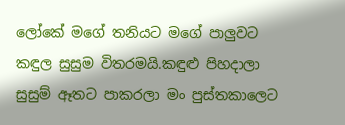ලෝකේ මගේ තනියට මගේ පාලුවට කඳුල සුසුම විතරමයි.කඳුළු පිහදාලා සුසුම් ඈතට පාකරලා මං පුස්තකාලෙට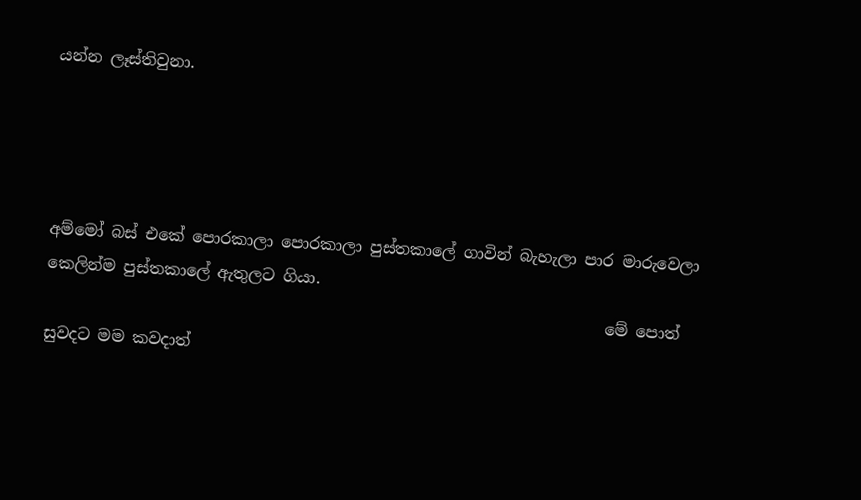යන්න ලෑස්තිවුනා.




අම්මෝ බස් එකේ පොරකාලා පොරකාලා පුස්තකාලේ ගාවින් බැහැලා පාර මාරුවෙලා කෙලින්ම පුස්තකාලේ ඇතුලට ගියා.
                                                                      මේ පොත් සුවදට මම කවදාත්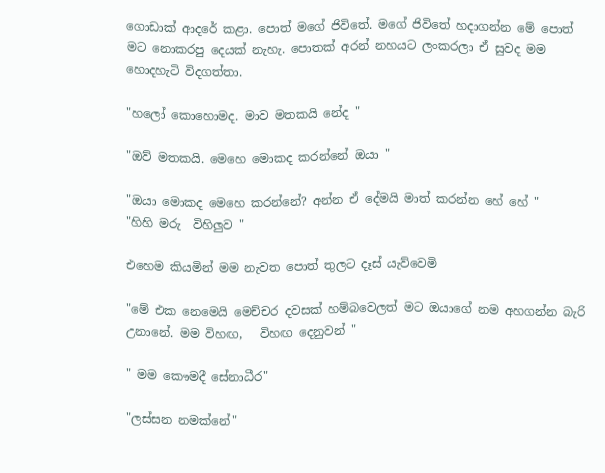ගොඩාක් ආදරේ කළා. පොත් මගේ ජිවිතේ. මගේ ජිවිතේ හදාගන්න මේ පොත් මට නොකරපු දෙයක් නැහැ. පොතක් අරන් නහයට ලංකරලා ඒ සුවද මම හොදහැටි විදගත්තා.

"හලෝ කොහොමද. මාව මතකයි නේද "

"ඔව් මතකයි. මෙහෙ මොකද කරන්නේ ඔයා "

"ඔයා මොකද මෙහෙ කරන්නේ? අන්න ඒ දේමයි මාත් කරන්න හේ හේ "
"හිහි මරු  විහිලුව "

එහෙම කියමින් මම නැවත පොත් තුලට දෑස් යැව්වෙමි

"මේ එක නෙමෙයි මෙච්චර දවසක් හම්බවෙලත් මට ඔයාගේ නම අහගන්න බැරි උනානේ. මම විහඟ,   විහඟ දෙනුවන් "

" මම කෞමදී සේනාධීර"

"ලස්සන නමක්නේ"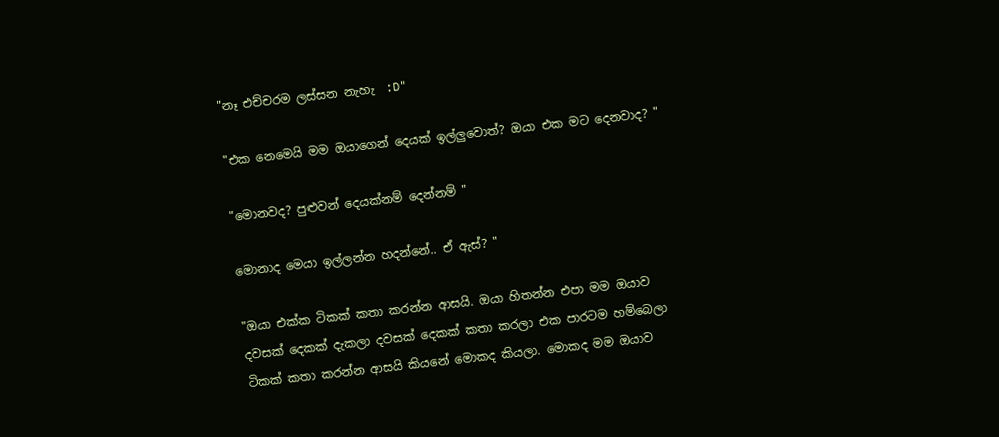"නෑ එච්චරම ලස්සන නැහැ  :D"

"එක නෙමෙයි මම ඔයාගෙන් දෙයක් ඉල්ලුවොත්? ඔයා එක මට දෙනවාද? "

"මොනවද? පුළුවන් දෙයක්නම් දෙන්නම් "

මොනාද මෙයා ඉල්ලන්න හදන්නේ.. ඒ ඇස්? "

"ඔයා එක්ක ටිකක් කතා කරන්න ආසයි. ඔයා හිතන්න එපා මම ඔයාව දවසක් දෙකක් දැකලා දවසක් දෙකක් කතා කරලා එක පාරටම හම්බෙලා ටිකක් කතා කරන්න ආසයි කියනේ මොකද කියලා. මොකද මම ඔයාව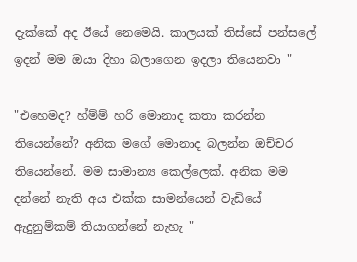දැක්කේ අද ඊයේ නෙමෙයි. කාලයක් තිස්සේ පන්සලේ ඉදන් මම ඔයා දිහා බලාගෙන ඉදලා තියෙනවා "

"එහෙමද? හ්ම්ම් හරි මොනාද කතා කරන්න තියෙන්නේ? අනික මගේ මොනාද බලන්න ඔච්චර තියෙන්නේ. මම සාමාන්‍ය කෙල්ලෙක්. අනික මම දන්නේ නැති අය එක්ක සාමන්යෙන් වැඩියේ ඇදුනුම්කම් තියාගන්නේ නැහැ "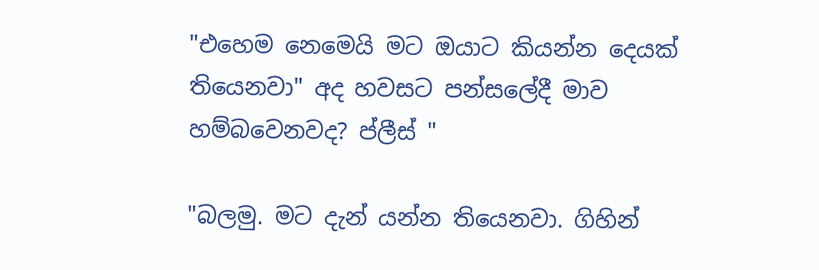"එහෙම නෙමෙයි මට ඔයාට කියන්න දෙයක් තියෙනවා" අද හවසට පන්සලේදී මාව හම්බවෙනවද? ප්ලීස් "

"බලමු. මට දැන් යන්න තියෙනවා. ගිහින්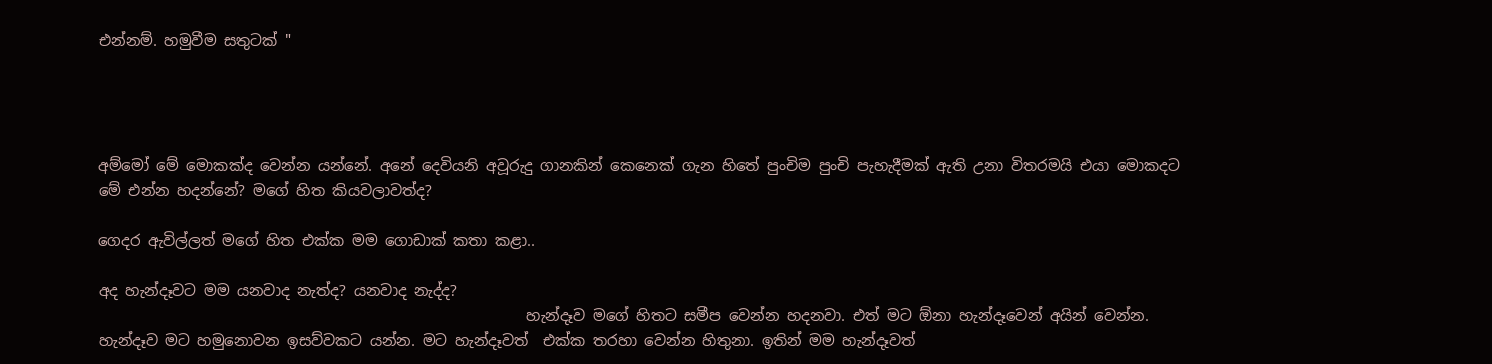එන්නම්. හමුවීම සතුටක් "




අම්මෝ මේ මොකක්ද වෙන්න යන්නේ. අනේ දෙවියනි අවූරුදු ගානකින් කෙනෙක් ගැන හිතේ පුංචිම පුංචි පැහැදීමක් ඇති උනා විතරමයි එයා මොකදට මේ එන්න හදන්නේ? මගේ හිත කියවලාවත්ද?

ගෙදර ඇවිල්ලත් මගේ හිත එක්ක මම ගොඩාක් කතා කළා..

අද හැන්දෑවට මම යනවාද නැත්ද? යනවාද නැද්ද?
                                                         හැන්දෑව මගේ හිතට සමීප වෙන්න හදනවා. එත් මට ඕනා හැන්දෑවෙන් අයින් වෙන්න. හැන්දෑව මට හමුනොවන ඉසව්වකට යන්න. මට හැන්දෑවත්  එක්ක තරහා වෙන්න හිතුනා. ඉතින් මම හැන්දෑවත්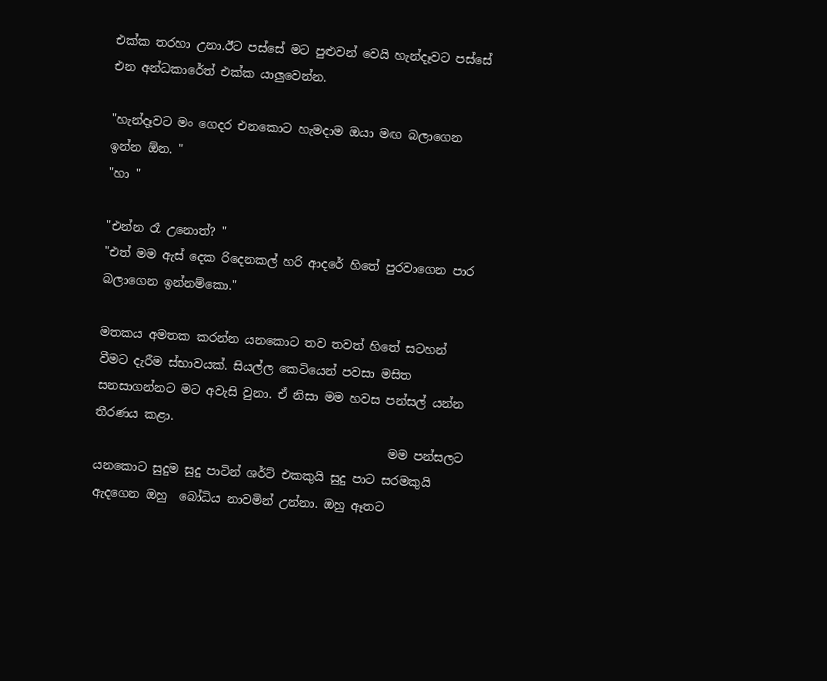එක්ක තරහා උනා.ඊට පස්සේ මට පුළුවන් වෙයි හැන්දෑවට පස්සේ එන අන්ධකාරේත් එක්ක යාලුවෙන්න.

"හැන්දෑවට මං ගෙදර එනකොට හැමදාම ඔයා මඟ බලාගෙන ඉන්න ඕන. "
"හා "

"එන්න රෑ උනොත්? "
"එත් මම ඇස් දෙක රිදෙනකල් හරි ආදරේ හිතේ පුරවාගෙන පාර බලාගෙන ඉන්නම්කො."

මතකය අමතක කරන්න යනකොට තව තවත් හිතේ සටහන් වීමට දැරීම ස්භාවයක්. සියල්ල කෙටියෙන් පවසා මසිත සනසාගන්නට මට අවැසි වුනා. ඒ නිසා මම හවස පන්සල් යන්න තීරණය කළා.
                                                 මම පන්සලට යනකොට සුදුම සුදු පාටින් ශර්ට් එකකුයි සුදු පාට සරමකුයි ඇදගෙන ඔහු  බෝධිය නාවමින් උන්නා. ඔහු ඈතට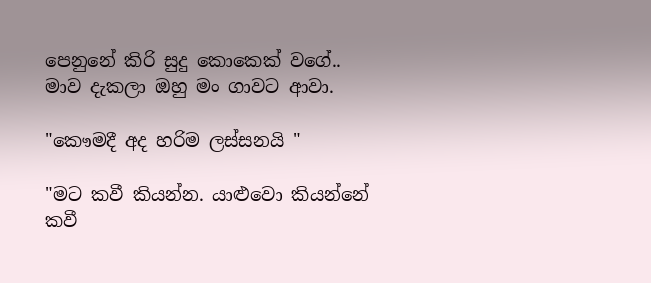පෙනුනේ කිරි සුදු කොකෙක් වගේ.. මාව දැකලා ඔහු මං ගාවට ආවා.

"කෞමදී අද හරිම ලස්සනයි "

"මට කවී කියන්න. යාළුවො කියන්නේ කවී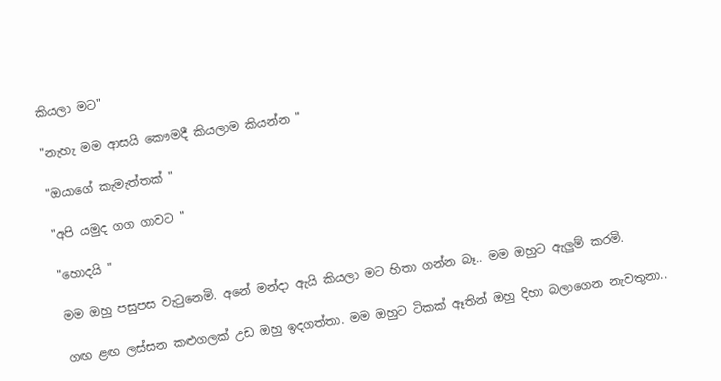කියලා මට"

"නැහැ මම ආසයි කෞමදී කියලාම කියන්න "

"ඔයාගේ කැමැත්තක් "

"අපි යමුද ගග ගාවට "

"හොදයි "

මම ඔහු පසුපස වැටුනෙමි. අනේ මන්දා ඇයි කියලා මට හිතා ගන්න බෑ.. මම ඔහුට ඇලුම් කරමි.

ගඟ ළඟ ලස්සන කළුගලක් උඩ ඔහු ඉදගත්තා. මම ඔහුට ටිකක් ඈතින් ඔහු දිහා බලාගෙන නැවතුනා..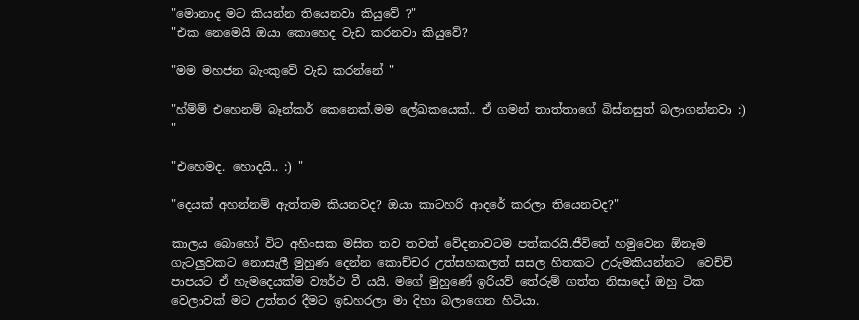"මොනාද මට කියන්න තියෙනවා කියුවේ ?"
"එක නෙමෙයි ඔයා කොහෙද වැඩ කරනවා කියුවේ?

"මම මහජන බැංකුවේ වැඩ කරන්නේ "

"හ්ම්ම් එහෙනම් බෑන්කර් කෙනෙක්.මම ලේඛකයෙක්.. ඒ ගමන් තාත්තාගේ බිස්නසුත් බලාගන්නවා :) "

"එහෙමද. හොදයි.. :) "

"දෙයක් අහන්නම් ඇත්තම කියනවද? ඔයා කාටහරි ආදරේ කරලා තියෙනවද?"

කාලය බොහෝ විට අහිංසක මසිත තව තවත් වේදනාවටම පත්කරයි.ජීවිතේ හමුවෙන ඕනෑම ගැටලුවකට නොසැලී මුහුණ දෙන්න කොච්චර උත්සහකලත් සසල හිතකට උරුමකියන්නට  වෙච්චි පාපයට ඒ හැමදෙයක්ම ව්‍යර්ථ වී යයි. මගේ මුහුණේ ඉරියව් තේරුම් ගත්ත නිසාදෝ ඔහු ටික වෙලාවක් මට උත්තර දීමට ඉඩහරලා මා දිහා බලාගෙන හිටියා.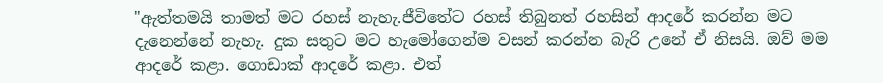"ඇත්තමයි තාමත් මට රහස් නැහැ.ජීවිතේට රහස් තිබුනත් රහසින් ආදරේ කරන්න මට දැනෙන්නේ නැහැ. දුක සතුට මට හැමෝගෙන්ම වසන් කරන්න බැරි උනේ ඒ නිසයි. ඔව් මම ආදරේ කළා. ගොඩාක් ආදරේ කළා. එත්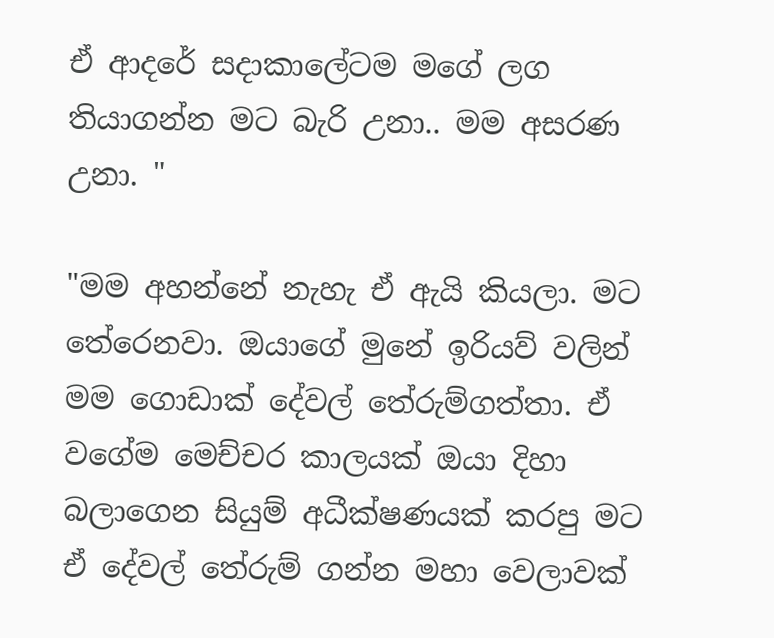ඒ ආදරේ සදාකාලේටම මගේ ලග තියාගන්න මට බැරි උනා.. මම අසරණ උනා. "

"මම අහන්නේ නැහැ ඒ ඇයි කියලා. මට තේරෙනවා. ඔයාගේ මුනේ ඉරියව් වලින් මම ගොඩාක් දේවල් තේරුම්ගත්තා. ඒ වගේම මෙච්චර කාලයක් ඔයා දිහා බලාගෙන සියුම් අධීක්ෂණයක් කරපු මට ඒ දේවල් තේරුම් ගන්න මහා වෙලාවක්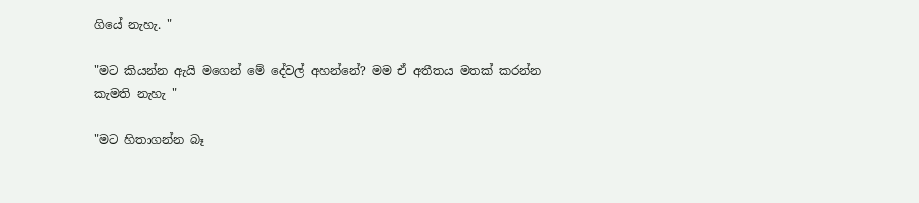ගියේ නැහැ. "

"මට කියන්න ඇයි මගෙන් මේ දේවල් අහන්නේ? මම ඒ අතීතය මතක් කරන්න කැමති නැහැ "

"මට හිතාගන්න බෑ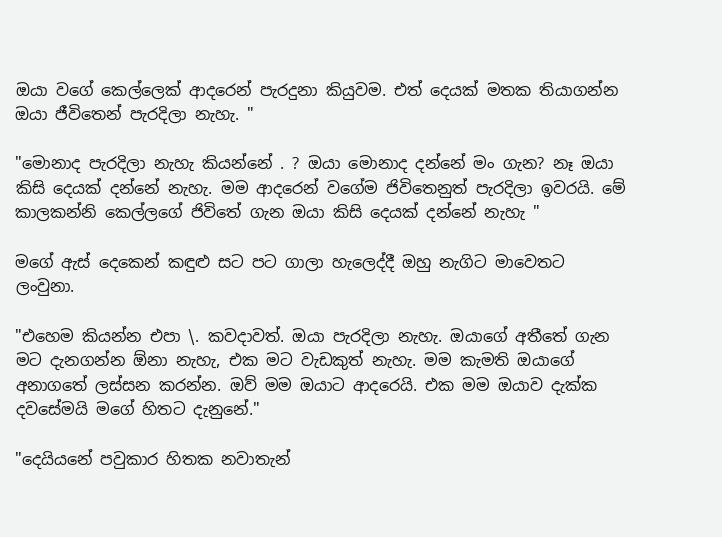ඔයා වගේ කෙල්ලෙක් ආදරෙන් පැරදුනා කියුවම. එත් දෙයක් මතක තියාගන්න ඔයා ජීවිතෙන් පැරදිලා නැහැ. "

"මොනාද පැරදිලා නැහැ කියන්නේ . ? ඔයා මොනාද දන්නේ මං ගැන? නෑ ඔයා කිසි දෙයක් දන්නේ නැහැ. මම ආදරෙන් වගේම ජිවිතෙනුත් පැරදිලා ඉවරයි. මේ කාලකන්නි කෙල්ලගේ ජිවිතේ ගැන ඔයා කිසි දෙයක් දන්නේ නැහැ "

මගේ ඇස් දෙකෙන් කඳුළු සට පට ගාලා හැලෙද්දී ඔහු නැගිට මාවෙතට ලංවුනා.

"එහෙම කියන්න එපා \. කවදාවත්. ඔයා පැරදිලා නැහැ. ඔයාගේ අතීතේ ගැන මට දැනගන්න ඕනා නැහැ, එක මට වැඩකුත් නැහැ. මම කැමති ඔයාගේ අනාගතේ ලස්සන කරන්න. ඔව් මම ඔයාට ආදරෙයි. එක මම ඔයාව දැක්ක දවසේමයි මගේ හිතට දැනුනේ."

"දෙයියනේ පවුකාර හිතක නවාතැන්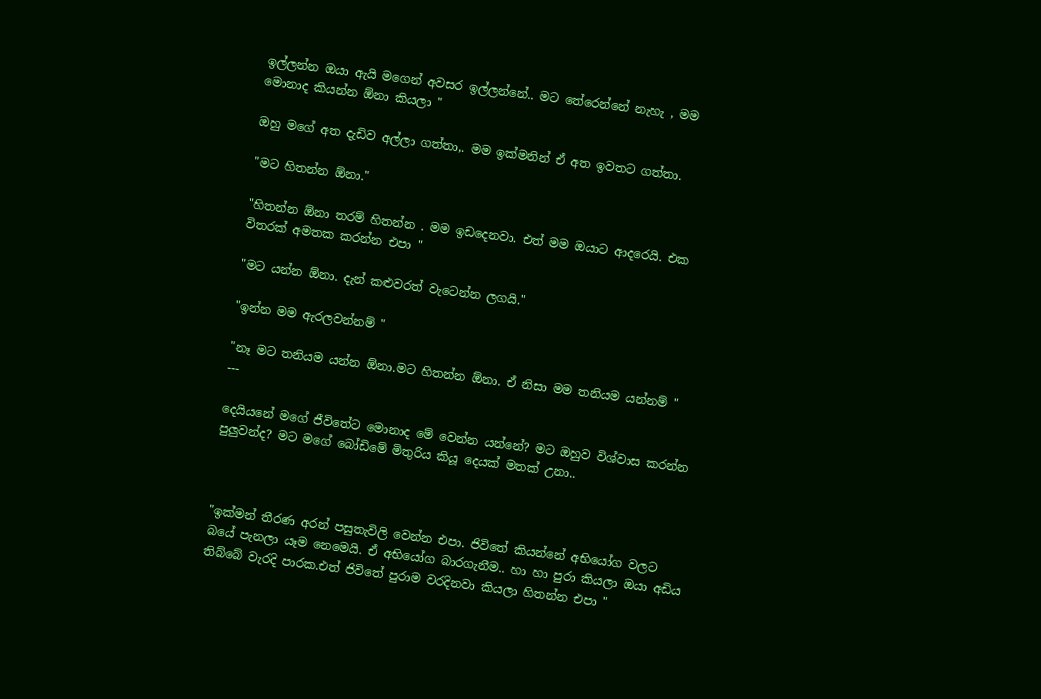ඉල්ලන්න ඔයා ඇයි මගෙන් අවසර ඉල්ලන්නේ.. මට තේරෙන්නේ නැහැ , මම මොනාද කියන්න ඕනා කියලා "

ඔහු මගේ අත දැඩිව අල්ලා ගත්තා,. මම ඉක්මනින් ඒ අත ඉවතට ගත්තා.

"මට හිතන්න ඕනා."

"හිතන්න ඕනා තරම් හිතන්න . මම ඉඩදෙනවා. එත් මම ඔයාට ආදරෙයි. එක විතරක් අමතක කරන්න එපා "

"මට යන්න ඕනා. දැන් කළුවරත් වැටෙන්න ලගයි."

"ඉන්න මම ඇරලවන්නම් "

"නෑ මට තනියම යන්න ඕනා.මට හිතන්න ඕනා. ඒ නිසා මම තනියම යන්නම් "
---

දෙයියනේ මගේ ජීවිතේට මොනාද මේ වෙන්න යන්නේ? මට ඔහුව විශ්වාස කරන්න පුලුවන්ද? මට මගේ බෝඩිමේ මිතුරිය කියූ දෙයක් මතක් උනා..



"ඉක්මන් තීරණ අරන් පසුතැවිලි වෙන්න එපා. ජිවිතේ කියන්නේ අභියෝග වලට බයේ පැනලා යෑම නෙමෙයි. ඒ අභියෝග බාරගැනීම.. හා හා පුරා කියලා ඔයා අඩිය තිබ්බේ වැරදි පාරක.එත් ජිවිතේ පුරාම වරදිනවා කියලා හිතන්න එපා "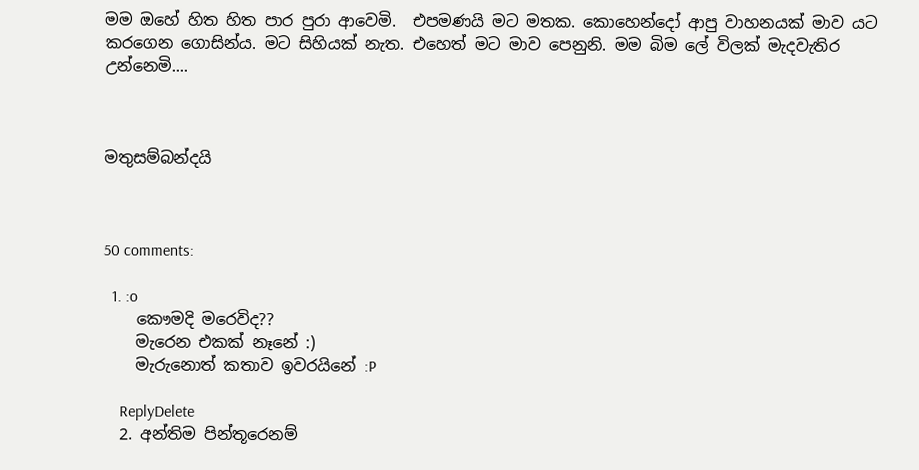මම ඔහේ හිත හිත පාර පුරා ආවෙමි.  එපමණයි මට මතක. කොහෙන්දෝ ආපු වාහනයක් මාව යට කරගෙන ගොසින්ය. මට සිහියක් නැත. එහෙත් මට මාව පෙනුනි. මම බිම ලේ විලක් මැදවැතිර උන්නෙමි....



මතුසම්බන්දයි



50 comments:

  1. :o
    කෞමදි මරෙවිද??
    මැරෙන එකක් නෑනේ :)
    මැරුනොත් කතාව ඉවරයිනේ :P

    ReplyDelete
  2. අන්තිම පින්තූරෙනම්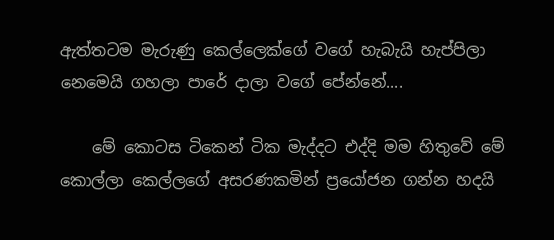ඇත්තටම මැරුණු කෙල්ලෙක්ගේ වගේ හැබැයි හැප්පිලා නෙමෙයි ගහලා පාරේ දාලා වගේ පේන්නේ....

    මේ කොටස ටිකෙන් ටික මැද්දට එද්දි මම හිතුවේ මේ කොල්ලා කෙල්ලගේ අසරණකමින් ප්‍රයෝජන ගන්න හදයි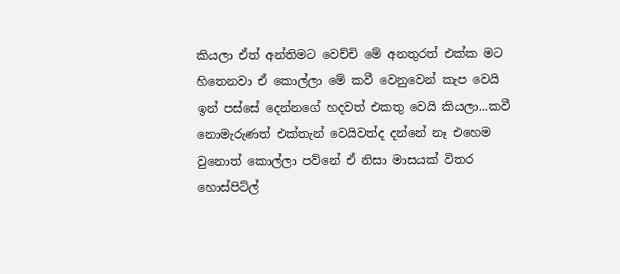කියලා ඒත් අන්තිමට වෙච්චි මේ අනතුරත් එක්ක මට හිතෙනවා ඒ කොල්ලා මේ කවී වෙනුවෙන් කැප වෙයි ඉන් පස්සේ දෙන්නගේ හදවත් එකතු වෙයි කියලා...කවී නොමැරුණත් එක්තැන් වෙයිවත්ද දන්නේ නෑ එහෙම වුනොත් කොල්ලා පව්නේ ඒ නිසා මාසයක් විතර හොස්පිට්ල්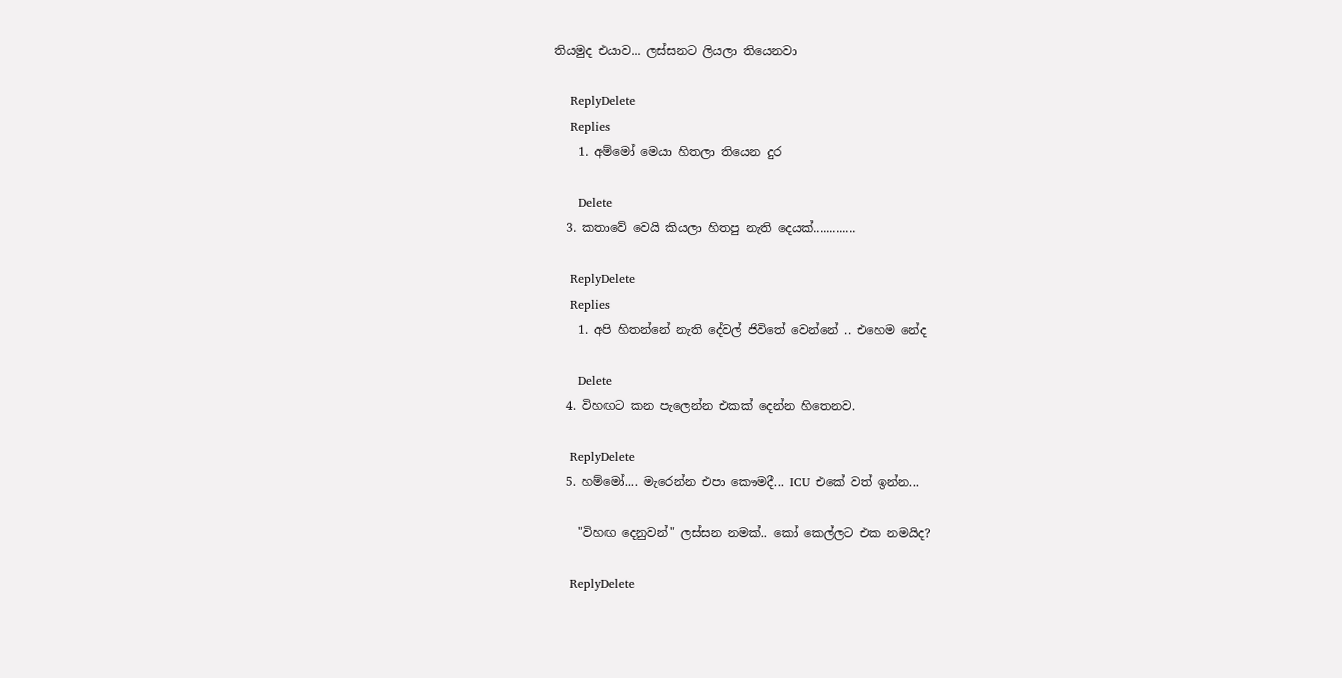තියමුද එයාව... ලස්සනට ලියලා තියෙනවා

    ReplyDelete
    Replies
    1. අම්මෝ මෙයා හිතලා තියෙන දුර

      Delete
  3. කතාවේ වෙයි කියලා හිතපු නැති දෙයක්.............

    ReplyDelete
    Replies
    1. අපි හිතන්නේ නැති දේවල් ජිවිතේ වෙන්නේ .. එහෙම නේද

      Delete
  4. විහඟට කන පැලෙන්න එකක් දෙන්න හිතෙනව.

    ReplyDelete
  5. හම්මෝ.... මැරෙන්න එපා කෞමදී... ICU එකේ වත් ඉන්න...

    "විහඟ දෙනුවන්" ලස්සන නමක්.. කෝ කෙල්ලට එක නමයිද?

    ReplyDelete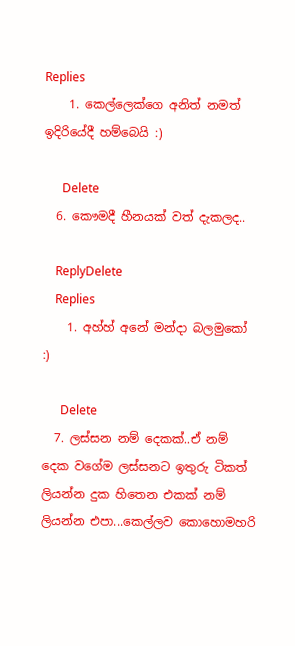Replies
    1. කෙල්ලෙක්ගෙ අනිත් නමත් ඉදිරියේදී හම්බෙයි :)

      Delete
  6. කෞමදී හීනයක් වත් දැකලද..

    ReplyDelete
    Replies
    1. අහ්හ් අනේ මන්දා බලමුකෝ :)

      Delete
  7. ලස්සන නම් දෙකක්..ඒ නම් දෙක වගේම ලස්සනට ඉතුරු ටිකත් ලියන්න දුක හිතෙන එකක් නම් ලියන්න එපා...කෙල්ලව කොහොමහරි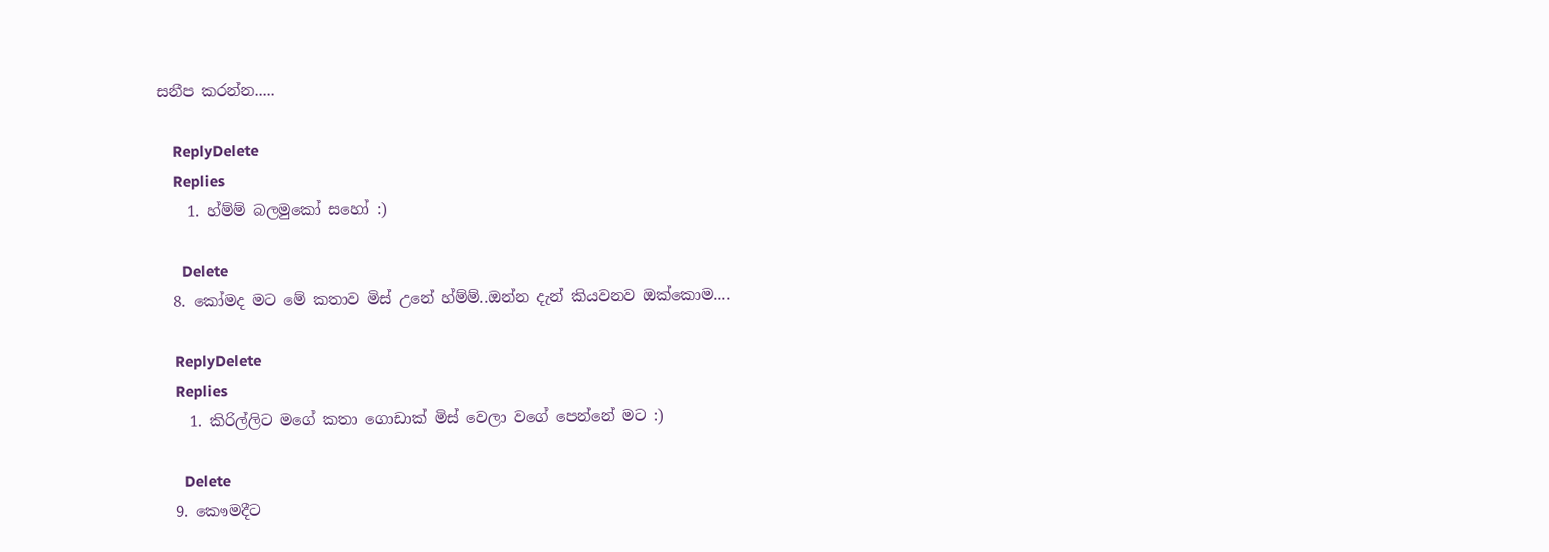සනීප කරන්න.....

    ReplyDelete
    Replies
    1. හ්ම්ම් බලමුකෝ සහෝ :)

      Delete
  8. කෝමද මට මේ කතාව මිස් උනේ හ්ම්ම්..ඔන්න දැන් කියවනව ඔක්කොම....

    ReplyDelete
    Replies
    1. කිරිල්ලිට මගේ කතා ගොඩාක් මිස් වෙලා වගේ පෙන්නේ මට :)

      Delete
  9. කෞමදීට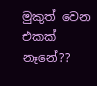මුකුත් වෙන එකක් නෑනේ??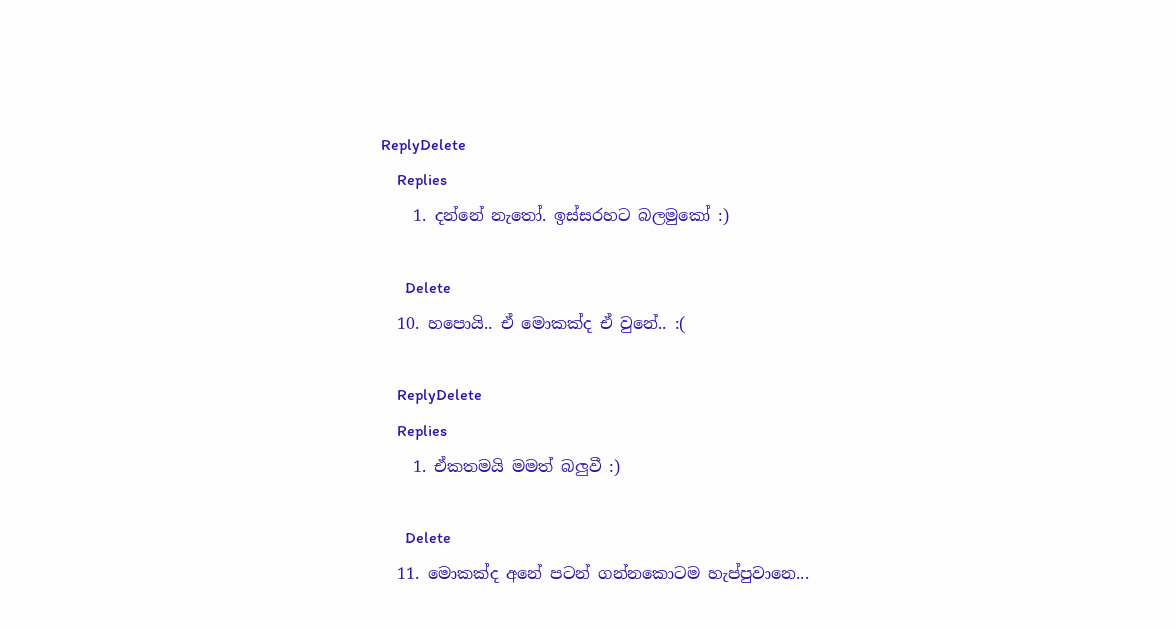ReplyDelete
    Replies
    1. දන්නේ නැතෝ. ඉස්සරහට බලමුකෝ :)

      Delete
  10. හපොයි.. ඒ මොකක්ද ඒ වුනේ.. :(

    ReplyDelete
    Replies
    1. ඒකතමයි මමත් බලුවී :)

      Delete
  11. මොකක්ද අනේ පටන් ගන්නකොටම හැප්පුවානෙ...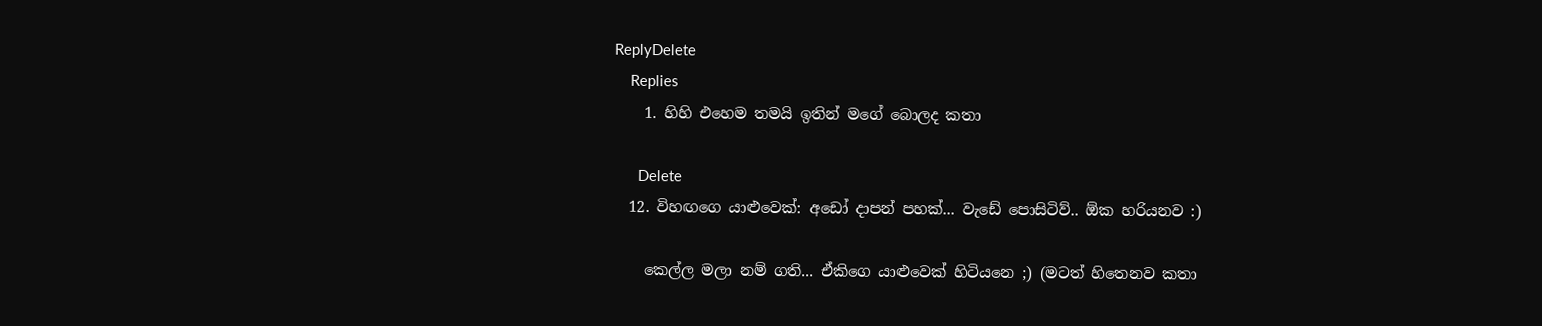ReplyDelete
    Replies
    1. හිහි එහෙම තමයි ඉතින් මගේ බොලද කතා

      Delete
  12. විහඟගෙ යාළුවෙක්: අඩෝ දාපන් පහක්... වැඩේ පොසිටිව්.. ඕක හරියනව :)

    කෙල්ල මලා නම් ගති... ඒකිගෙ යාළුවෙක් හිටියනෙ ;) (මටත් හිතෙනව කතා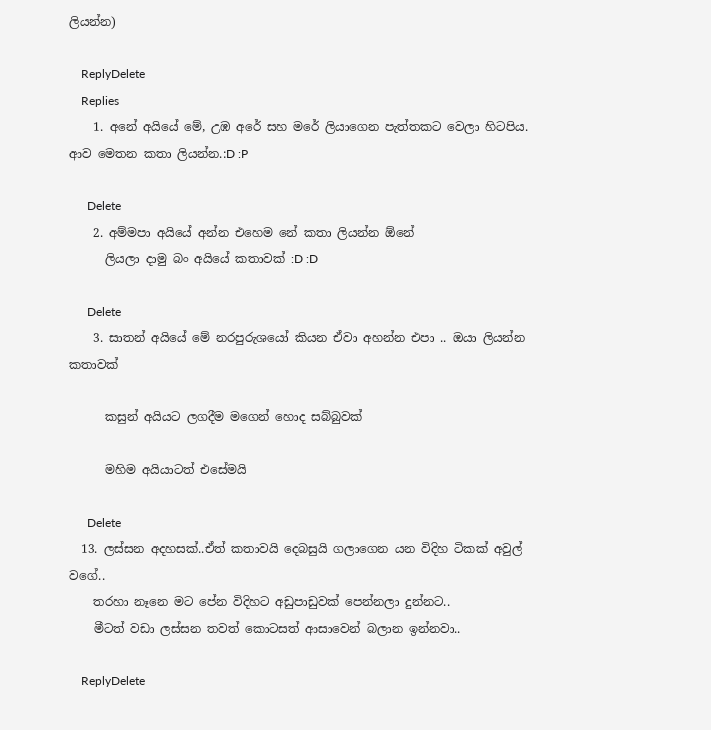ලියන්න)

    ReplyDelete
    Replies
    1. අනේ අයියේ මේ, උඹ අරේ සහ මරේ ලියාගෙන පැත්තකට වෙලා හිටපිය. ආව මෙතන කතා ලියන්න.:D :P

      Delete
    2. අම්මපා අයියේ අන්න එහෙම නේ කතා ලියන්න ඕනේ
      ලියලා දාමු බං අයියේ කතාවක් :D :D

      Delete
    3. සාතන් අයියේ මේ නරපුරුශයෝ කියන ඒවා අහන්න එපා .. ඔයා ලියන්න කතාවක්

      කසුන් අයියට ලගදීම මගෙන් හොද සබ්බුවක්

      මහිම අයියාටත් එසේමයි

      Delete
  13. ලස්සන අදහසක්..ඒත් කතාවයි දෙබසුයි ගලාගෙන යන විදිහ ටිකක් අවුල් වගේ..
    තරහා නෑනෙ මට පේන විදිහට අඩුපාඩුවක් පෙන්නලා දුන්නට..
    මීටත් වඩා ලස්සන තවත් කොටසත් ආසාවෙන් බලාන ඉන්නවා..

    ReplyDelete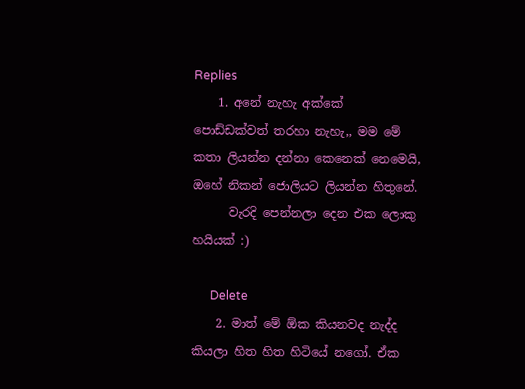Replies
    1. අනේ නැහැ අක්කේ පොඩ්ඩක්වත් තරහා නැහැ,, මම මේ කතා ලියන්න දන්නා කෙනෙක් නෙමෙයි, ඔහේ නිකන් ජොලියට ලියන්න හිතුනේ.
      වැරදි පෙන්නලා දෙන එක ලොකු හයියක් :)

      Delete
    2. මාත් මේ ඕක කියනවද නැද්ද කියලා හිත හිත හිටියේ නගෝ. ඒක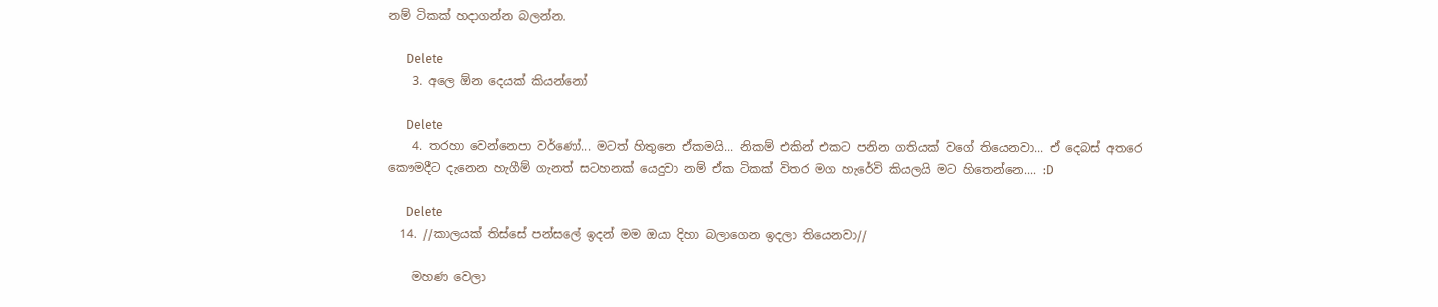නම් ටිකක් හදාගන්න බලන්න.

      Delete
    3. අලෙ ඕන දෙයක් කියන්නෝ

      Delete
    4. තරහා වෙන්නෙපා වර්ණෝ... මටත් හිතුනෙ ඒකමයි... නිකම් එකින් එකට පනින ගතියක් වගේ තියෙනවා... ඒ දෙබස් අතරෙ කෞමදීට දැනෙන හැගීම් ගැනත් සටහනක් යෙදුවා නම් ඒක ටිකක් විතර මග හැරේවි කියලයි මට හිතෙන්නෙ.... :D

      Delete
  14. //කාලයක් තිස්සේ පන්සලේ ඉදන් මම ඔයා දිහා බලාගෙන ඉදලා තියෙනවා//

    මහණ වෙලා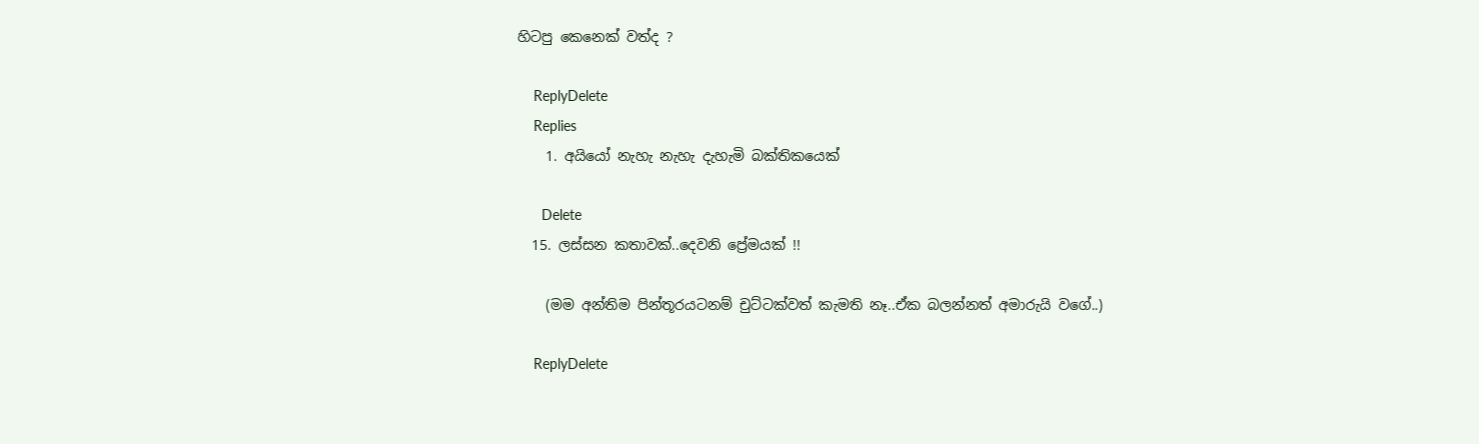හිටපු කෙනෙක් වත්ද ?

    ReplyDelete
    Replies
    1. අයියෝ නැහැ නැහැ දැහැමි බක්තිකයෙක්

      Delete
  15. ලස්සන කතාවක්..දෙවනි ප්‍රේමයක් !!

    (මම අන්තිම පින්තූරයටනම් චුට්ටක්වත් කැමති නෑ..ඒක බලන්නත් අමාරුයි වගේ..)

    ReplyDelete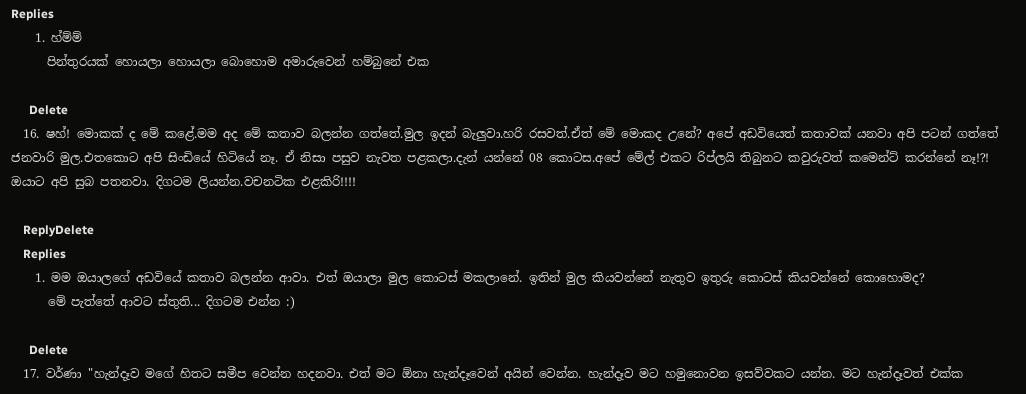Replies
    1. හ්ම්ම්
      පින්තුරයක් හොයලා හොයලා බොහොම අමාරුවෙන් හම්බුනේ එක

      Delete
  16. ෂහ්! මොකක් ද මේ කළේ.මම අද මේ කතාව බලන්න ගත්තේ.මුල ඉදන් බැලුවා.හරි රසවත්.ඒත් මේ මොකද උනේ? අපේ අඩවියෙත් කතාවක් යනවා අපි පටන් ගත්තේ ජනවාරි මුල.එතකොට අපි සිංඩියේ හිටියේ නෑ. ඒ නිසා පසුව නැවත පළකලා.දැන් යන්නේ 08 කොටස.අපේ මේල් එකට රිප්ලයි තිබුනට කවුරුවත් කමෙන්ට් කරන්නේ නෑ!?! ඔයාට අපි සුබ පතනවා. දිගටම ලියන්න.වචනටික එළකිරි!!!!

    ReplyDelete
    Replies
    1. මම ඔයාලගේ අඩවියේ කතාව බලන්න ආවා. එත් ඔයාලා මුල කොටස් මකලානේ. ඉතින් මුල කියවන්නේ නැතුව ඉතුරු කොටස් කියවන්නේ කොහොමද?
      මේ පැත්තේ ආවට ස්තුති... දිගටම එන්න :)

      Delete
  17. වර්ණා "හැන්දෑව මගේ හිතට සමීප වෙන්න හදනවා. එත් මට ඕනා හැන්දෑවෙන් අයින් වෙන්න. හැන්දෑව මට හමුනොවන ඉසව්වකට යන්න. මට හැන්දෑවත් එක්ක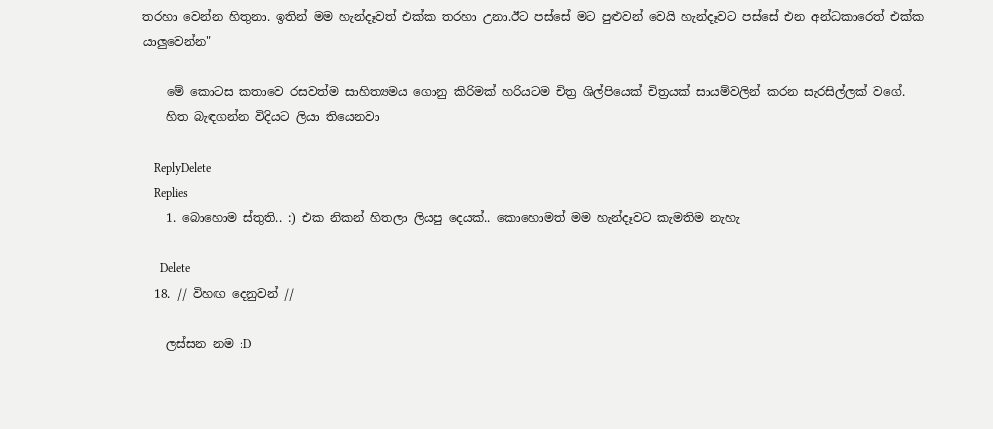තරහා වෙන්න හිතුනා. ඉතින් මම හැන්දෑවත් එක්ක තරහා උනා.ඊට පස්සේ මට පුළුවන් වෙයි හැන්දෑවට පස්සේ එන අන්ධකාරෙත් එක්ක යාලුවෙන්න"

    මේ කොටස කතාවෙ රසවත්ම සාහිත්‍යමය ගොනු කිරිමක් හරියටම චිත්‍ර ශිල්පියෙක් චිත්‍රයක් සායම්වලින් කරන සැරසිල්ලක් වගේ.
    හිත බැඳගන්න විදියට ලියා තියෙනවා

    ReplyDelete
    Replies
    1. බොහොම ස්තුති.. :) එක නිකන් හිතලා ලියපු දෙයක්.. කොහොමත් මම හැන්දෑවට කැමතිම නැහැ

      Delete
  18. // විහඟ දෙනුවන් //

    ලස්සන නම :D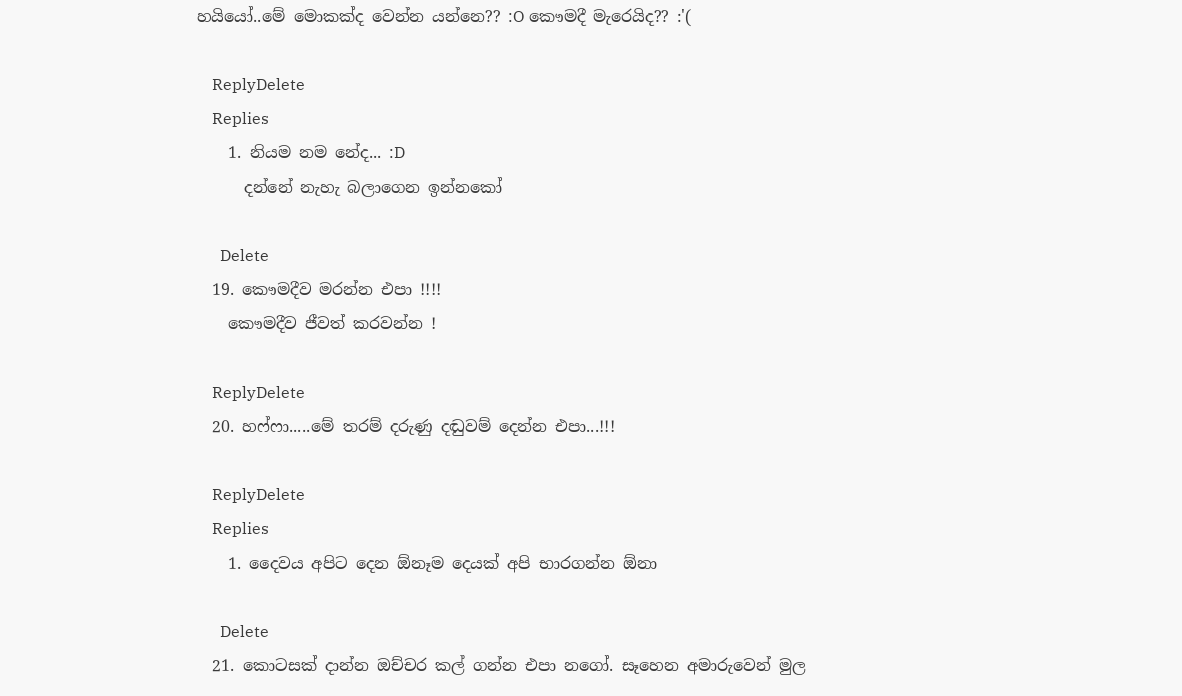හයියෝ..මේ මොකක්ද වෙන්න යන්නෙ?? :O කෞමදී මැරෙයිද?? :'(

    ReplyDelete
    Replies
    1. නියම නම නේද... :D
      දන්නේ නැහැ බලාගෙන ඉන්නකෝ

      Delete
  19. කෞමදීව මරන්න එපා !!!!
    කෞමදීව ජීවත් කරවන්න !

    ReplyDelete
  20. හෆ්ෆා.....මේ තරම් දරුණු දඬුවම් දෙන්න එපා...!!!

    ReplyDelete
    Replies
    1. දෛවය අපිට දෙන ඕනෑම දෙයක් අපි භාරගන්න ඕනා

      Delete
  21. කොටසක් දාන්න ඔච්චර කල් ගන්න එපා නගෝ. සෑහෙන අමාරුවෙන් මුල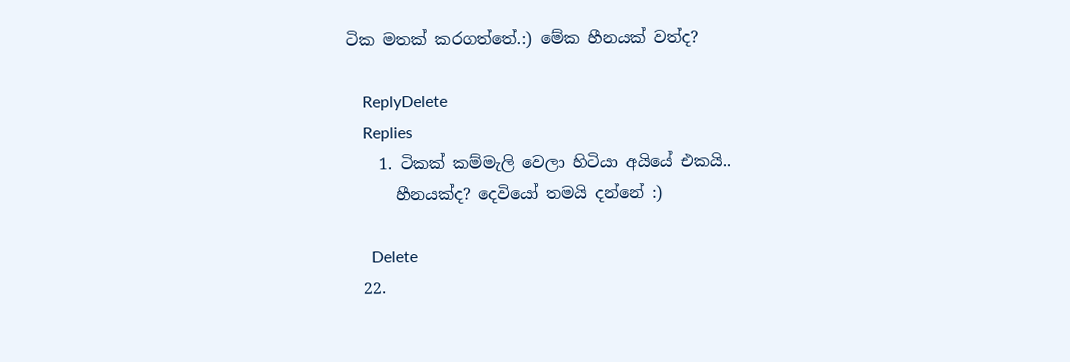ටික මතක් කරගත්තේ.:) මේක හීනයක්‌ වත්ද?

    ReplyDelete
    Replies
    1. ටිකක් කම්මැලි වෙලා හිටිය‍ා අයියේ එකයි..
      හීනයක්ද? දෙවියෝ තමයි දන්නේ :)

      Delete
  22.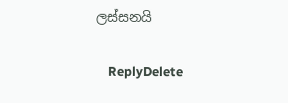ලස්සනයි

    ReplyDelete